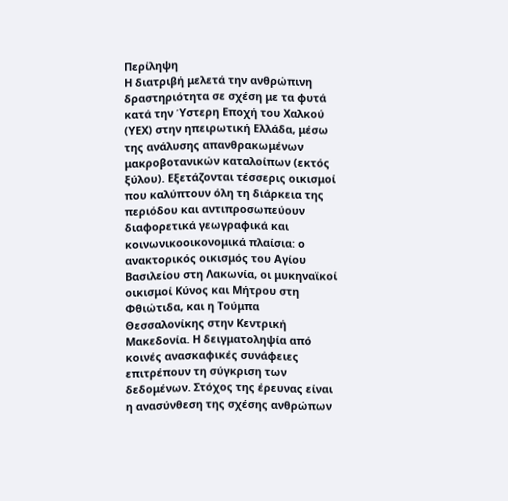Περίληψη
Η διατριβή μελετά την ανθρώπινη δραστηριότητα σε σχέση με τα φυτά κατά την Ύστερη Εποχή του Χαλκού (ΥΕΧ) στην ηπειρωτική Ελλάδα, μέσω της ανάλυσης απανθρακωμένων μακροβοτανικών καταλοίπων (εκτός ξύλου). Εξετάζονται τέσσερις οικισμοί που καλύπτουν όλη τη διάρκεια της περιόδου και αντιπροσωπεύουν διαφορετικά γεωγραφικά και κοινωνικοοικονομικά πλαίσια: ο ανακτορικός οικισμός του Αγίου Βασιλείου στη Λακωνία, οι μυκηναϊκοί οικισμοί Κύνος και Μήτρου στη Φθιώτιδα, και η Τούμπα Θεσσαλονίκης στην Κεντρική Μακεδονία. Η δειγματοληψία από κοινές ανασκαφικές συνάφειες επιτρέπουν τη σύγκριση των δεδομένων. Στόχος της έρευνας είναι η ανασύνθεση της σχέσης ανθρώπων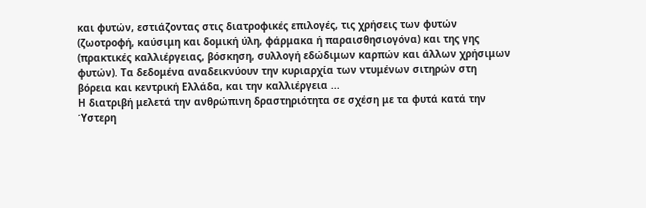και φυτών, εστιάζοντας στις διατροφικές επιλογές, τις χρήσεις των φυτών (ζωοτροφή, καύσιμη και δομική ύλη, φάρμακα ή παραισθησιογόνα) και της γης (πρακτικές καλλιέργειας, βόσκηση, συλλογή εδώδιμων καρπών και άλλων χρήσιμων φυτών). Τα δεδομένα αναδεικνύουν την κυριαρχία των ντυμένων σιτηρών στη βόρεια και κεντρική Ελλάδα, και την καλλιέργεια ...
Η διατριβή μελετά την ανθρώπινη δραστηριότητα σε σχέση με τα φυτά κατά την Ύστερη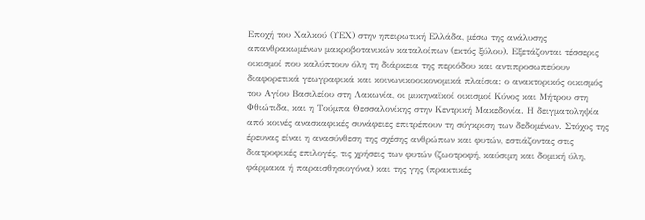Εποχή του Χαλκού (ΥΕΧ) στην ηπειρωτική Ελλάδα, μέσω της ανάλυσης απανθρακωμένων μακροβοτανικών καταλοίπων (εκτός ξύλου). Εξετάζονται τέσσερις οικισμοί που καλύπτουν όλη τη διάρκεια της περιόδου και αντιπροσωπεύουν διαφορετικά γεωγραφικά και κοινωνικοοικονομικά πλαίσια: ο ανακτορικός οικισμός του Αγίου Βασιλείου στη Λακωνία, οι μυκηναϊκοί οικισμοί Κύνος και Μήτρου στη Φθιώτιδα, και η Τούμπα Θεσσαλονίκης στην Κεντρική Μακεδονία. Η δειγματοληψία από κοινές ανασκαφικές συνάφειες επιτρέπουν τη σύγκριση των δεδομένων. Στόχος της έρευνας είναι η ανασύνθεση της σχέσης ανθρώπων και φυτών, εστιάζοντας στις διατροφικές επιλογές, τις χρήσεις των φυτών (ζωοτροφή, καύσιμη και δομική ύλη, φάρμακα ή παραισθησιογόνα) και της γης (πρακτικές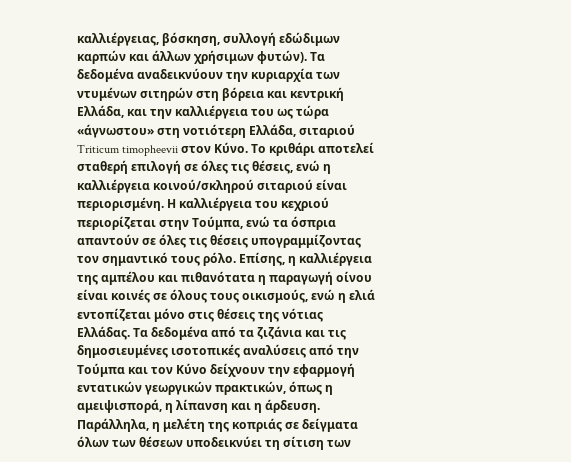καλλιέργειας, βόσκηση, συλλογή εδώδιμων καρπών και άλλων χρήσιμων φυτών). Τα δεδομένα αναδεικνύουν την κυριαρχία των ντυμένων σιτηρών στη βόρεια και κεντρική Ελλάδα, και την καλλιέργεια του ως τώρα «άγνωστου» στη νοτιότερη Ελλάδα, σιταριού Triticum timopheevii στον Κύνο. Το κριθάρι αποτελεί σταθερή επιλογή σε όλες τις θέσεις, ενώ η καλλιέργεια κοινού/σκληρού σιταριού είναι περιορισμένη. Η καλλιέργεια του κεχριού περιορίζεται στην Τούμπα, ενώ τα όσπρια απαντούν σε όλες τις θέσεις υπογραμμίζοντας τον σημαντικό τους ρόλο. Επίσης, η καλλιέργεια της αμπέλου και πιθανότατα η παραγωγή οίνου είναι κοινές σε όλους τους οικισμούς, ενώ η ελιά εντοπίζεται μόνο στις θέσεις της νότιας Ελλάδας. Τα δεδομένα από τα ζιζάνια και τις δημοσιευμένες ισοτοπικές αναλύσεις από την Τούμπα και τον Κύνο δείχνουν την εφαρμογή εντατικών γεωργικών πρακτικών, όπως η αμειψισπορά, η λίπανση και η άρδευση. Παράλληλα, η μελέτη της κοπριάς σε δείγματα όλων των θέσεων υποδεικνύει τη σίτιση των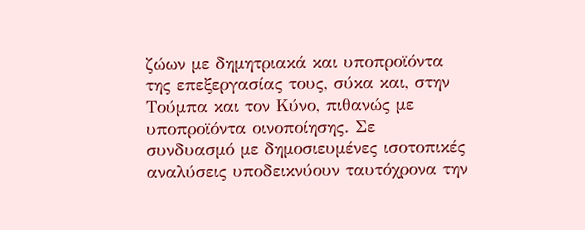ζώων με δημητριακά και υποπροϊόντα της επεξεργασίας τους, σύκα και, στην Τούμπα και τον Κύνο, πιθανώς με υποπροϊόντα οινοποίησης. Σε συνδυασμό με δημοσιευμένες ισοτοπικές αναλύσεις υποδεικνύουν ταυτόχρονα την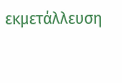εκμετάλλευση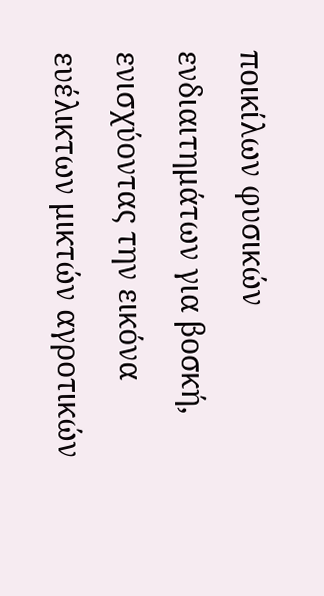ποικίλων φυσικών ενδιαιτημάτων για βοσκή, ενισχύοντας την εικόνα ευέλικτων μικτών αγροτικών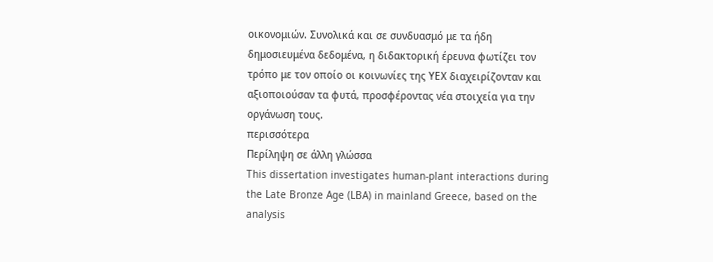οικονομιών. Συνολικά και σε συνδυασμό με τα ήδη δημοσιευμένα δεδομένα, η διδακτορική έρευνα φωτίζει τον τρόπο με τον οποίο οι κοινωνίες της ΥΕΧ διαχειρίζονταν και αξιοποιούσαν τα φυτά, προσφέροντας νέα στοιχεία για την οργάνωση τους.
περισσότερα
Περίληψη σε άλλη γλώσσα
This dissertation investigates human-plant interactions during the Late Bronze Age (LBA) in mainland Greece, based on the analysis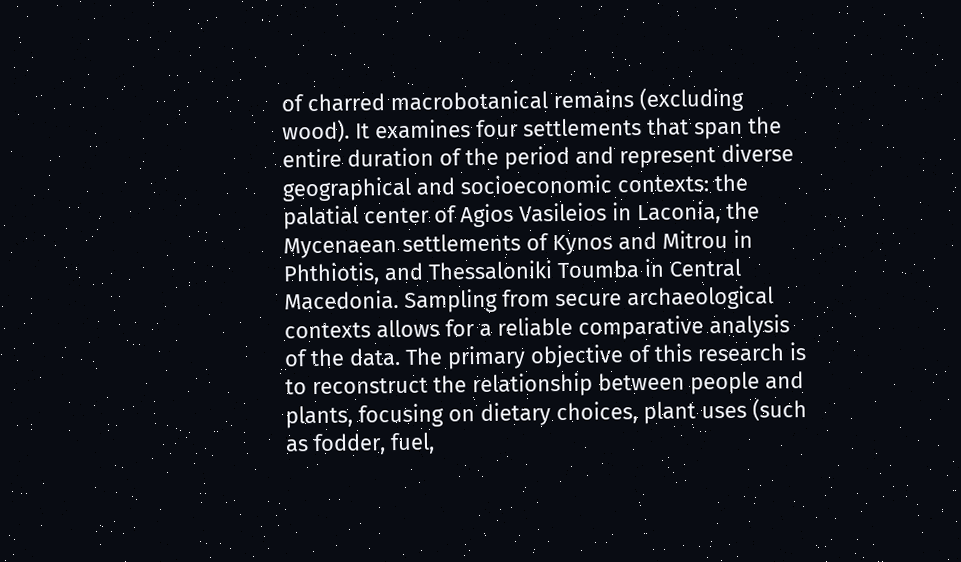of charred macrobotanical remains (excluding wood). It examines four settlements that span the entire duration of the period and represent diverse geographical and socioeconomic contexts: the palatial center of Agios Vasileios in Laconia, the Mycenaean settlements of Kynos and Mitrou in Phthiotis, and Thessaloniki Toumba in Central Macedonia. Sampling from secure archaeological contexts allows for a reliable comparative analysis of the data. The primary objective of this research is to reconstruct the relationship between people and plants, focusing on dietary choices, plant uses (such as fodder, fuel,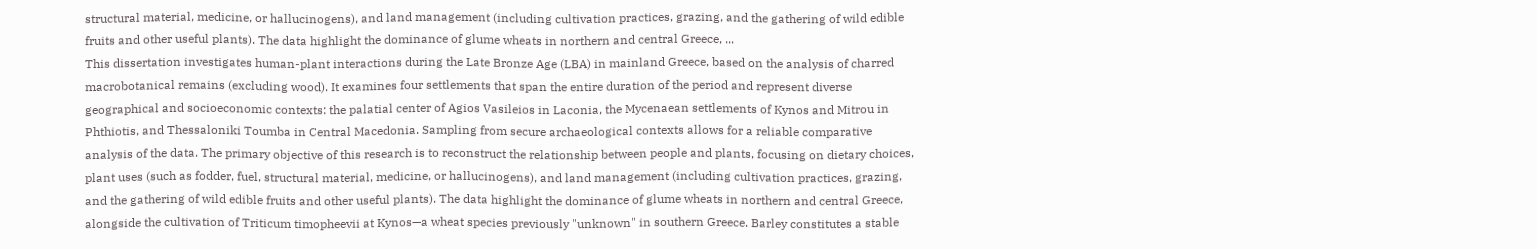structural material, medicine, or hallucinogens), and land management (including cultivation practices, grazing, and the gathering of wild edible fruits and other useful plants). The data highlight the dominance of glume wheats in northern and central Greece, ...
This dissertation investigates human-plant interactions during the Late Bronze Age (LBA) in mainland Greece, based on the analysis of charred macrobotanical remains (excluding wood). It examines four settlements that span the entire duration of the period and represent diverse geographical and socioeconomic contexts: the palatial center of Agios Vasileios in Laconia, the Mycenaean settlements of Kynos and Mitrou in Phthiotis, and Thessaloniki Toumba in Central Macedonia. Sampling from secure archaeological contexts allows for a reliable comparative analysis of the data. The primary objective of this research is to reconstruct the relationship between people and plants, focusing on dietary choices, plant uses (such as fodder, fuel, structural material, medicine, or hallucinogens), and land management (including cultivation practices, grazing, and the gathering of wild edible fruits and other useful plants). The data highlight the dominance of glume wheats in northern and central Greece, alongside the cultivation of Triticum timopheevii at Kynos—a wheat species previously "unknown" in southern Greece. Barley constitutes a stable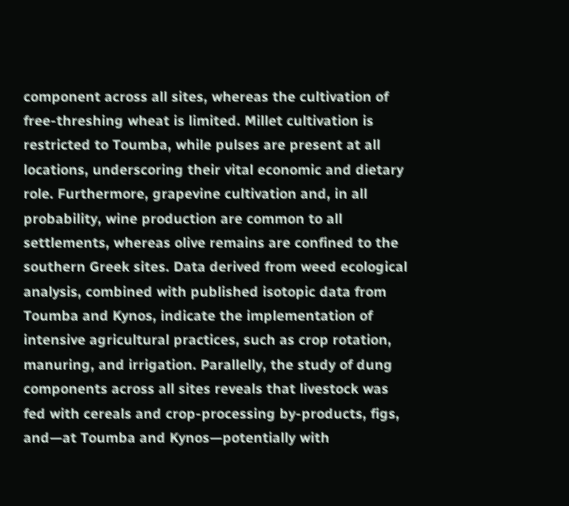component across all sites, whereas the cultivation of free-threshing wheat is limited. Millet cultivation is restricted to Toumba, while pulses are present at all locations, underscoring their vital economic and dietary role. Furthermore, grapevine cultivation and, in all probability, wine production are common to all settlements, whereas olive remains are confined to the southern Greek sites. Data derived from weed ecological analysis, combined with published isotopic data from Toumba and Kynos, indicate the implementation of intensive agricultural practices, such as crop rotation, manuring, and irrigation. Parallelly, the study of dung components across all sites reveals that livestock was fed with cereals and crop-processing by-products, figs, and—at Toumba and Kynos—potentially with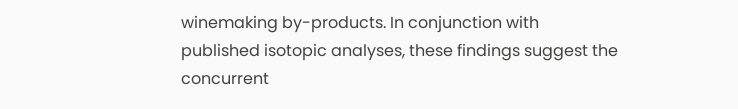winemaking by-products. In conjunction with published isotopic analyses, these findings suggest the concurrent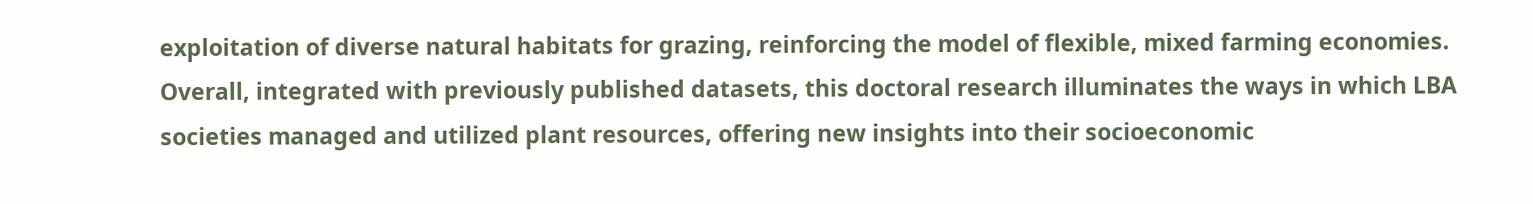exploitation of diverse natural habitats for grazing, reinforcing the model of flexible, mixed farming economies. Overall, integrated with previously published datasets, this doctoral research illuminates the ways in which LBA societies managed and utilized plant resources, offering new insights into their socioeconomic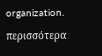organization.
περισσότερα